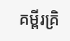គម្ពីរគ្រិ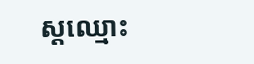ស្តឈ្មោះ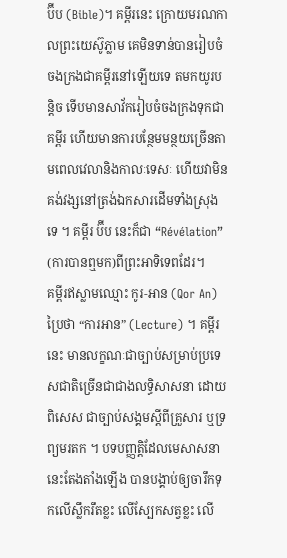ប៊ីប (Bible)។ គម្ពីរនេះ ក្រោយមរណកាលព្រះយេស៊ូភ្លាម គេមិនទាន់បានរៀបចំចងក្រងជាគម្ពីរនៅឡើយទេ តមកយូរបន្តិច ទើបមានសាវ័ករៀបចំចងក្រងទុកជាគម្ពីរ ហើយមានការបន្ថែមមន្ថយច្រើនតាមពេលវេលានិងកាលៈទេសៈ ហើយវាមិនគង់វង្សនៅត្រង់ឯកសារដើមទាំងស្រុងទេ ។ គម្ពីរ ប៊ីប នេះក៏ជា “Révélation” (ការបានឮមក)ពីព្រះអាទិទេពដែរ។
គម្ពីរឥស្លាមឈ្មោះ កូរ‑អាន (Qor An) ប្រៃថា “ការអាន” (Lecture) ។ គម្ពីរនេះ មានលក្ខណៈជាច្បាប់សម្រាប់ប្រទេសជាតិច្រើនជាជាងលទ្ធិសាសនា ដោយពិសេស ជាច្បាប់សង្គមស្តីពីគ្រួសារ ឬទ្រព្យមរតក ។ បទបញ្ញត្តិដែលមេសាសនានេះតែងតាំងឡើង បានបង្គាប់ឲ្យចារឹកទុកលើស្លឹករឹតខ្លះ លើស្បែកសត្វខ្លះ លើ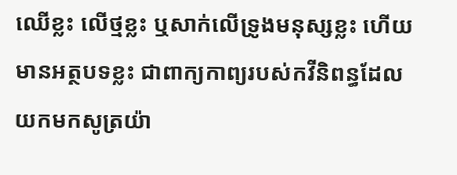ឈើខ្លះ លើថ្មខ្លះ ឬសាក់លើទ្រូងមនុស្សខ្លះ ហើយមានអត្ថបទខ្លះ ជាពាក្យកាព្យរបស់កវីនិពន្ធដែលយកមកសូត្រយ៉ា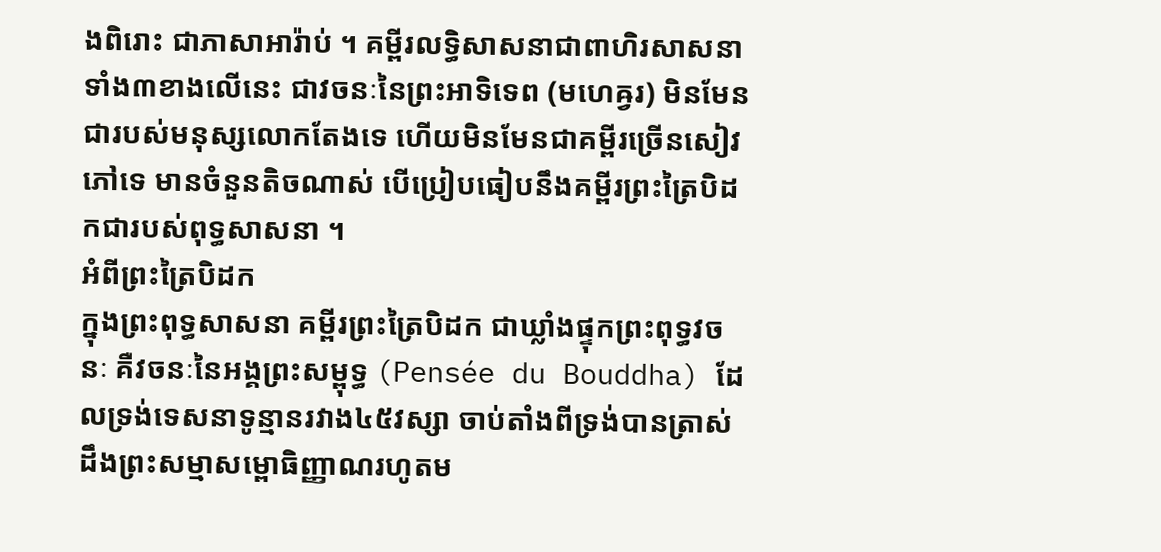ងពិរោះ ជាភាសាអារ៉ាប់ ។ គម្ពីរលទ្ធិសាសនាជាពាហិរសាសនាទាំង៣ខាងលើនេះ ជាវចនៈនៃព្រះអាទិទេព (មហេឝ្វរ) មិនមែនជារបស់មនុស្សលោកតែងទេ ហើយមិនមែនជាគម្ពីរច្រើនសៀវភៅទេ មានចំនួនតិចណាស់ បើប្រៀបធៀបនឹងគម្ពីរព្រះត្រៃបិដកជារបស់ពុទ្ធសាសនា ។
អំពីព្រះត្រៃបិដក
ក្នុងព្រះពុទ្ធសាសនា គម្ពីរព្រះត្រៃបិដក ជាឃ្លាំងផ្ទុកព្រះពុទ្ធវចនៈ គឺវចនៈនៃអង្គព្រះសម្ពុទ្ធ (Pensée du Bouddha) ដែលទ្រង់ទេសនាទូន្មានរវាង៤៥វស្សា ចាប់តាំងពីទ្រង់បានត្រាស់ដឹងព្រះសម្មាសម្ពោធិញ្ញាណរហូតម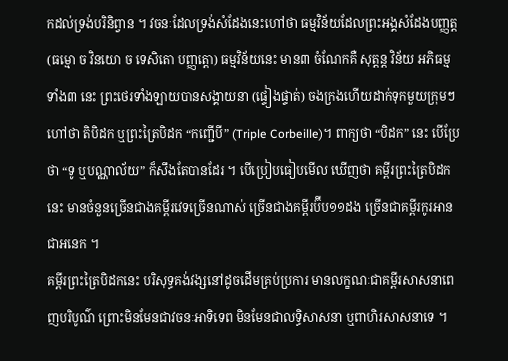កដល់ទ្រង់បរិនិព្វាន ។ វចនៈដែលទ្រង់សំដែងនេះហៅថា ធម្មវិន័យដែលព្រះអង្គសំដែងបញ្ញត្ត (ធម្មោ ច វិនយោ ច ទេសិតោ បញ្ញត្តោ) ធម្មវិន័យនេះ មាន៣ ចំណែកគឺ សុត្តន្ត វិន័យ អភិធម្ម ទាំង៣ នេះ ព្រះថេរទាំងឡាយបានសង្គាយនា (ផ្ទៀងផ្ទាត់) ចងក្រងហើយដាក់ទុកមួយក្រុមៗហៅថា តិបិដក ឬព្រះត្រៃបិដក “កញ្ជើបី” (Triple Corbeille)។ ពាក្យថា “បិដក” នេះ បើប្រែថា “ទូ ឬបណ្ណាល័យ” ក៏សឹងតែបានដែរ ។ បើប្រៀបធៀបមើល ឃើញថា គម្ពីរព្រះត្រៃបិដកនេះ មានចំនួនច្រើនជាងគម្ពីរវេទច្រើនណាស់ ច្រើនជាងគម្ពីរប៊ីប១១ដង ច្រើនជាគម្ពីរកូរអានជាអនេក ។
គម្ពីរព្រះត្រៃបិដកនេះ បរិសុទ្ធគង់វង្សនៅដូចដើមគ្រប់ប្រការ មានលក្ខណៈជាគម្ពីរសាសនាពេញបរិបូណ៌ ព្រោះមិនមែនជាវចនៈអាទិទេព មិនមែនជាលទ្ធិសាសនា ឬពាហិរសាសនាទេ ។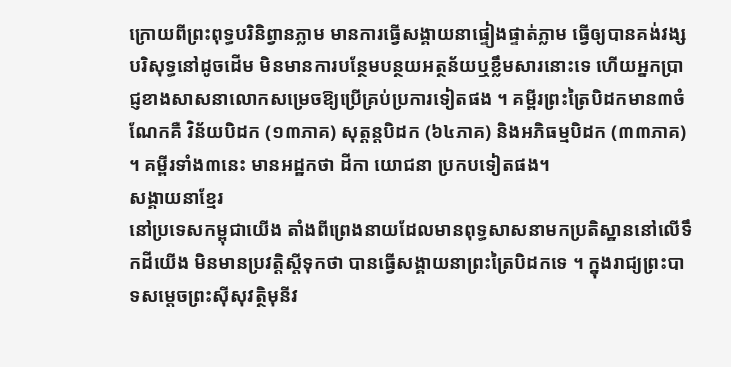ក្រោយពីព្រះពុទ្ធបរិនិព្វានភ្លាម មានការធ្វើសង្គាយនាផ្ទៀងផ្ទាត់ភ្លាម ធ្វើឲ្យបានគង់វង្សបរិសុទ្ធនៅដូចដើម មិនមានការបន្ថែមបន្ថយអត្ថន័យឬខ្លឹមសារនោះទេ ហើយអ្នកប្រាជ្ញខាងសាសនាលោកសម្រេចឱ្យប្រើគ្រប់ប្រការទៀតផង ។ គម្ពីរព្រះត្រៃបិដកមាន៣ចំណែកគឺ វិន័យបិដក (១៣ភាគ) សុត្តន្តបិដក (៦៤ភាគ) និងអភិធម្មបិដក (៣៣ភាគ) ។ គម្ពីរទាំង៣នេះ មានអដ្ឋកថា ដីកា យោជនា ប្រកបទៀតផង។
សង្គាយនាខ្មែរ
នៅប្រទេសកម្ពុជាយើង តាំងពីព្រេងនាយដែលមានពុទ្ធសាសនាមកប្រតិស្ឋាននៅលើទឹកដីយើង មិនមានប្រវត្តិស្តីទុកថា បានធ្វើសង្គាយនាព្រះត្រៃបិដកទេ ។ ក្នុងរាជ្យព្រះបាទសម្តេចព្រះស៊ីសុវត្ថិមុនីវ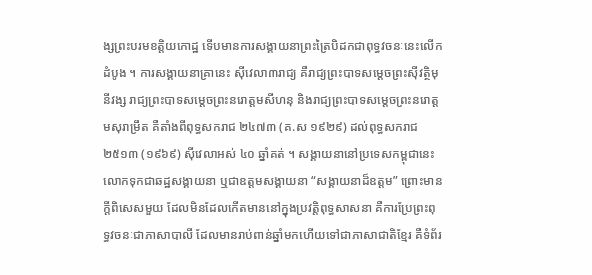ង្សព្រះបរមខត្តិយកោដ្ឋ ទើបមានការសង្គាយនាព្រះត្រៃបិដកជាពុទ្ធវចនៈនេះលើកដំបូង ។ ការសង្គាយនាគ្រានេះ ស៊ីវេលា៣រាជ្យ គឺរាជ្យព្រះបាទសម្តេចព្រះស៊ីវត្ថិមុនីវង្ស រាជ្យព្រះបាទសម្តេចព្រះនរោត្តមសីហនុ និងរាជ្យព្រះបាទសម្តេចព្រះនរោត្តមសុរាម្រឹត គឺតាំងពីពុទ្ធសករាជ ២៤៧៣ (គ.ស ១៩២៩) ដល់ពុទ្ធសករាជ ២៥១៣ (១៩៦៩) ស៊ីវេលាអស់ ៤០ ឆ្នាំគត់ ។ សង្គាយនានៅប្រទេសកម្ពុជានេះ លោកទុកជាឆដ្ឋសង្គាយនា ឬជាឧត្តមសង្គាយនា “សង្គាយនាដ៏ឧត្តម” ព្រោះមានក្តីពិសេសមួយ ដែលមិនដែលកើតមាននៅក្នុងប្រវត្តិពុទ្ធសាសនា គឺការប្រែព្រះពុទ្ធវចនៈជាភាសាបាលី ដែលមានរាប់ពាន់ឆ្នាំមកហើយទៅជាភាសាជាតិខ្មែរ គឺទំព័រ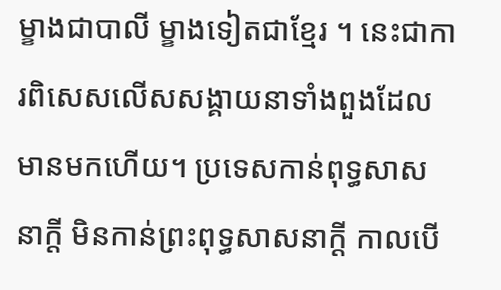ម្ខាងជាបាលី ម្ខាងទៀតជាខ្មែរ ។ នេះជាការពិសេសលើសសង្គាយនាទាំងពួងដែលមានមកហើយ។ ប្រទេសកាន់ពុទ្ធសាសនាក្តី មិនកាន់ព្រះពុទ្ធសាសនាក្តី កាលបើ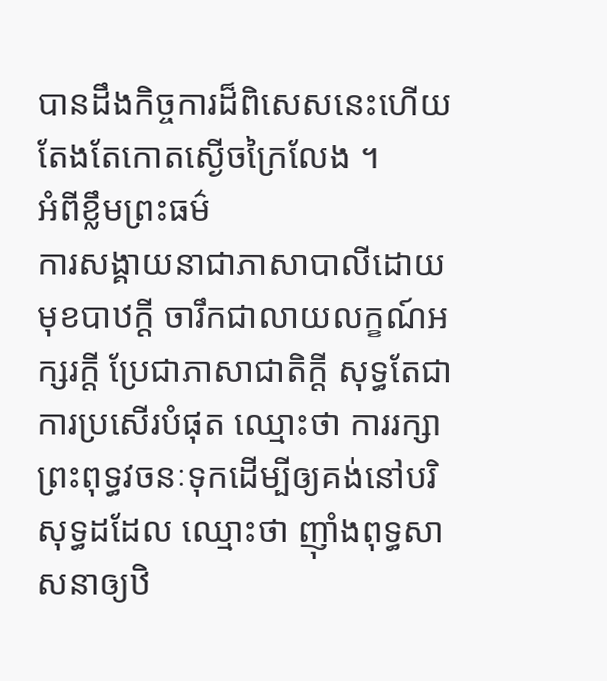បានដឹងកិច្ចការដ៏ពិសេសនេះហើយ តែងតែកោតស្ងើចក្រៃលែង ។
អំពីខ្លឹមព្រះធម៌
ការសង្គាយនាជាភាសាបាលីដោយមុខបាឋក្តី ចារឹកជាលាយលក្ខណ៍អក្សរក្តី ប្រែជាភាសាជាតិក្តី សុទ្ធតែជាការប្រសើរបំផុត ឈ្មោះថា ការរក្សាព្រះពុទ្ធវចនៈទុកដើម្បីឲ្យគង់នៅបរិសុទ្ធដដែល ឈ្មោះថា ញ៉ាំងពុទ្ធសាសនាឲ្យឋិ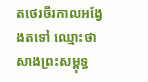តថេរចីរកាលអង្វែងតទៅ ឈ្មោះថា សាងព្រះសម្ពុទ្ធ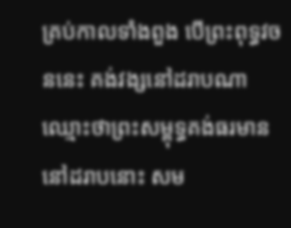គ្រប់កាលទាំងពួង បើព្រះពុទ្ធវចននេះ គង់វង្សនៅដរាបណា ឈ្មោះថាព្រះសម្ពុទ្ធគង់ធរមាននៅដរាបនោះ សម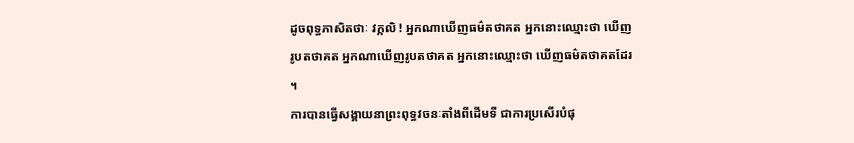ដូចពុទ្ធភាសិតថាៈ វក្កលិ ! អ្នកណាឃើញធម៌តថាគត អ្នកនោះឈ្មោះថា ឃើញរូបតថាគត អ្នកណាឃើញរូបតថាគត អ្នកនោះឈ្មោះថា ឃើញធម៌តថាគតដែរ ។
ការបានធ្វើសង្គាយនាព្រះពុទ្ធវចនៈតាំងពីដើមទី ជាការប្រសើរបំផុ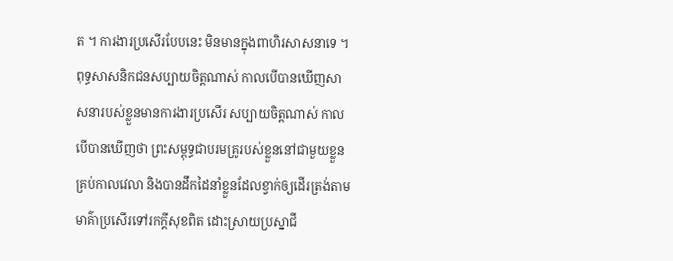ត ។ ការងារប្រសើរបែបនេះ មិនមានក្នុងពាហិរសាសនាទេ ។ ពុទ្ធសាសនិកជនសប្បាយចិត្តណាស់ កាលបើបានឃើញសាសនារបស់ខ្លួនមានការងារប្រសើរ សប្បាយចិត្តណាស់ កាលបើបានឃើញថា ព្រះសម្ពុទ្ធជាបរមគ្រូរបស់ខ្លួននៅជាមួយខ្លួនគ្រប់កាលវេលា និងបានដឹកដៃនាំខ្លួនដែលខ្វាក់ឲ្យដើរត្រង់តាមមាគ៌ាប្រសើរទៅរកក្តីសុខពិត ដោះស្រាយប្រស្នាជី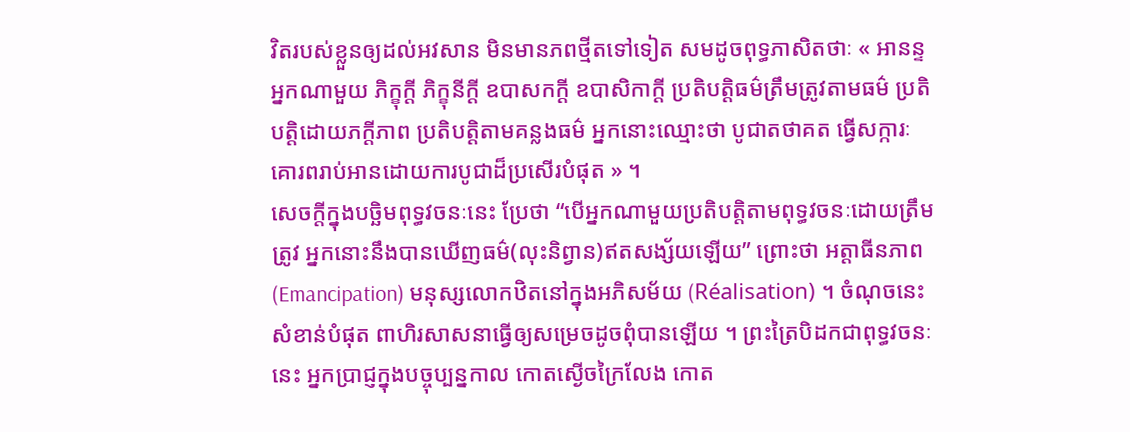វិតរបស់ខ្លួនឲ្យដល់អវសាន មិនមានភពថ្មីតទៅទៀត សមដូចពុទ្ធភាសិតថាៈ « អានន្ទ អ្នកណាមួយ ភិក្ខុក្តី ភិក្ខុនីក្តី ឧបាសកក្តី ឧបាសិកាក្តី ប្រតិបត្តិធម៌ត្រឹមត្រូវតាមធម៌ ប្រតិបត្តិដោយភក្តីភាព ប្រតិបត្តិតាមគន្លងធម៌ អ្នកនោះឈ្មោះថា បូជាតថាគត ធ្វើសក្ការៈ គោរពរាប់អានដោយការបូជាដ៏ប្រសើរបំផុត » ។
សេចក្តីក្នុងបច្ឆិមពុទ្ធវចនៈនេះ ប្រែថា “បើអ្នកណាមួយប្រតិបត្តិតាមពុទ្ធវចនៈដោយត្រឹមត្រូវ អ្នកនោះនឹងបានឃើញធម៌(លុះនិព្វាន)ឥតសង្ស័យឡើយ” ព្រោះថា អត្តាធីនភាព(Emancipation) មនុស្សលោកឋិតនៅក្នុងអភិសម័យ (Réalisation) ។ ចំណុចនេះ សំខាន់បំផុត ពាហិរសាសនាធ្វើឲ្យសម្រេចដូចពុំបានឡើយ ។ ព្រះត្រៃបិដកជាពុទ្ធវចនៈនេះ អ្នកប្រាជ្ញក្នុងបច្ចុប្បន្នកាល កោតស្ងើចក្រៃលែង កោត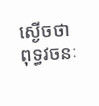ស្ងើចថា ពុទ្ធវចនៈ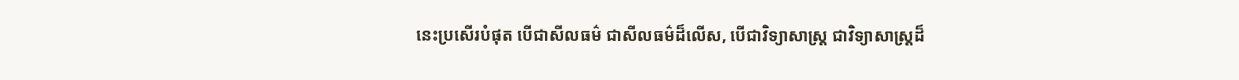នេះប្រសើរបំផុត បើជាសីលធម៌ ជាសីលធម៌ដ៏លើស, បើជាវិទ្យាសាស្ត្រ ជាវិទ្យាសាស្ត្រដ៏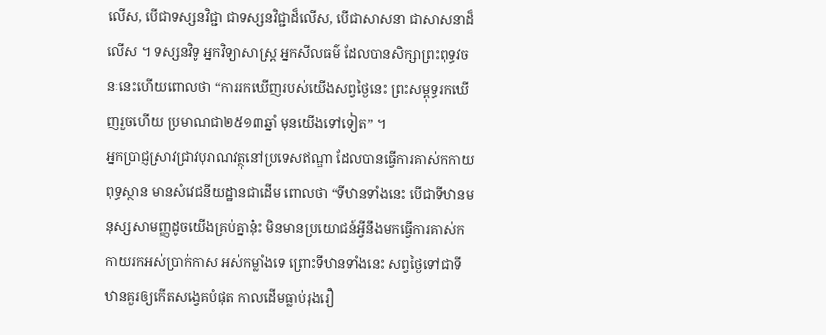លើស, បើជាទស្សនវិជ្ជា ជាទស្សនវិជ្ជាដ៏លើស, បើជាសាសនា ជាសាសនាដ៏លើស ។ ទស្សនវិទូ អ្នកវិទ្យាសាស្រ្ត អ្នកសីលធម៌ ដែលបានសិក្សាព្រះពុទ្ធវចនៈនេះហើយពោលថា “ការរកឃើញរបស់យើងសព្វថ្ងៃនេះ ព្រះសម្ពុទ្ធរកឃើញរួចហើយ ប្រមាណជា២៥១៣ឆ្នាំ មុនយើងទៅទៀត” ។
អ្នកប្រាជ្ញស្រាវជ្រាវបុរាណវត្ថុនៅប្រទេសឥណ្ឌា ដែលបានធ្វើការគាស់កកាយពុទ្ធស្ថាន មានសំវេជនីយដ្ឋានជាដើម ពោលថា “ទីឋានទាំងនេះ បើជាទីឋានមនុស្សសាមញ្ញដូចយើងគ្រប់គ្នានុ៎ះ មិនមានប្រយោជន៍អ្វីនឹងមកធ្វើការគាស់កកាយរកអស់ប្រាក់កាស អស់កម្លាំងទេ ព្រោះទីឋានទាំងនេះ សព្វថ្ងៃទៅជាទីឋានគួរឲ្យកើតសង្វេគបំផុត កាលដើមធ្លាប់រុងរឿ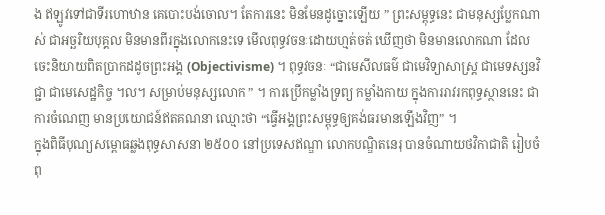ង ឥឡូវទៅជាទីរហោឋាន គេបោះបង់ចោល។ តែការនេះ មិនមែនដូច្នោះឡើយ ” ព្រះសម្ពុទ្ធនេះ ជាមនុស្សប្លែកណាស់ ជាអច្ឆរិយបុគ្គល មិនមានពីរក្នុងលោកនេះទេ មើលពុទ្ធវចនៈដោយហ្មត់ចត់ ឃើញថា មិនមានលោកណា ដែលចេះនិយាយពិតប្រាកដដូចព្រះអង្គ (Objectivisme) ។ ពុទ្ធវចនៈ “ជាមេសីលធម៌ ជាមេវិទ្យាសាស្ត្រ ជាមេទស្សនវិជ្ជា ជាមេសេដ្ឋកិច្ច ។ល។ សម្រាប់មនុស្សលោក ” ។ ការប្រើកម្លាំងទ្រព្យ កម្លាំងកាយ ក្នុងការរាវរកពុទ្ធស្ថាននេះ ជាការចំណេញ មានប្រយោជន៍ឥតគណនា ឈ្មោះថា “ធ្វើអង្គព្រះសម្ពុទ្ធឲ្យគង់ធរមានឡើងវិញ” ។
ក្នុងពិធីបុណ្យសម្ពោធឆ្លងពុទ្ធសាសនា ២៥០០ នៅប្រទេសឥណ្ឌា លោកបណ្ឌិតនេរុ បានចំណាយថវិកាជាតិ រៀបចំពុ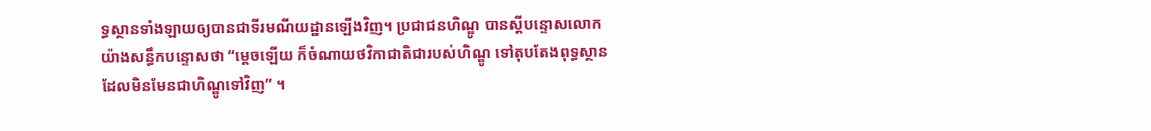ទ្ធស្ថានទាំងឡាយឲ្យបានជាទីរមណីយដ្ឋានឡើងវិញ។ ប្រជាជនហិណ្ឌូ បានស្តីបន្ទោសលោកយ៉ាងសន្ធឹកបន្ទោសថា “ម្តេចឡើយ ក៏ចំណាយថវិកាជាតិជារបស់ហិណ្ឌូ ទៅតុបតែងពុទ្ធស្ថានដែលមិនមែនជាហិណ្ឌូទៅវិញ” ។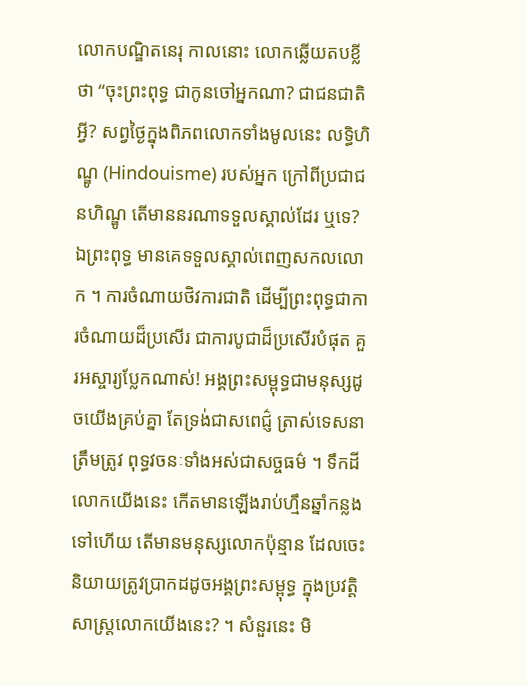លោកបណ្ឌិតនេរុ កាលនោះ លោកឆ្លើយតបខ្លីថា “ចុះព្រះពុទ្ធ ជាកូនចៅអ្នកណា? ជាជនជាតិអ្វី? សព្វថ្ងៃក្នុងពិភពលោកទាំងមូលនេះ លទ្ធិហិណ្ឌូ (Hindouisme) របស់អ្នក ក្រៅពីប្រជាជនហិណ្ឌូ តើមាននរណាទទួលស្គាល់ដែរ ឬទេ? ឯព្រះពុទ្ធ មានគេទទួលស្គាល់ពេញសកលលោក ។ ការចំណាយថិវការជាតិ ដើម្បីព្រះពុទ្ធជាការចំណាយដ៏ប្រសើរ ជាការបូជាដ៏ប្រសើរបំផុត គួរអស្ចារ្យប្លែកណាស់! អង្គព្រះសម្ពុទ្ធជាមនុស្សដូចយើងគ្រប់គ្នា តែទ្រង់ជាសពេជ៌្ញ ត្រាស់ទេសនាត្រឹមត្រូវ ពុទ្ធវចនៈទាំងអស់ជាសច្ចធម៌ ។ ទឹកដីលោកយើងនេះ កើតមានឡើងរាប់ហ្មឹនឆ្នាំកន្លងទៅហើយ តើមានមនុស្សលោកប៉ុន្មាន ដែលចេះនិយាយត្រូវប្រាកដដូចអង្គព្រះសម្ពុទ្ធ ក្នុងប្រវត្តិសាស្ត្រលោកយើងនេះ? ។ សំនួរនេះ មិ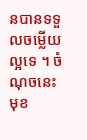នបានទទួលចម្លើយល្អទេ ។ ចំណុចនេះ មុខ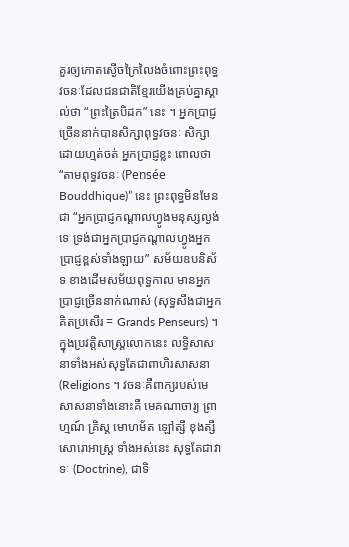គួរឲ្យកោតស្ងើចក្រៃលៃងចំពោះព្រះពុទ្ធវចនៈដែលជនជាតិខ្មែរយើងគ្រប់គ្នាស្គាល់ថា “ព្រះត្រៃបិដក” នេះ ។ អ្នកប្រាជ្ញច្រើននាក់បានសិក្សាពុទ្ធវចនៈ សិក្សាដោយហ្មត់ចត់ អ្នកប្រាជ្ញខ្លះ ពោលថា “តាមពុទ្ធវចនៈ (Pensée Bouddhique)” នេះ ព្រះពុទ្ធមិនមែនជា “អ្នកប្រាជ្ញកណ្តាលហ្វូងមនុស្សល្ងង់ទេ ទ្រង់ជាអ្នកប្រាជ្ញកណ្តាលហ្វូងអ្នកប្រាជ្ញខ្ពស់ទាំងឡាយ” សម័យឧបនិស័ទ ខាងដើមសម័យពុទ្ធកាល មានអ្នកប្រាជ្ញច្រើននាក់ណាស់ (សុទ្ធសឹងជាអ្នកគិតប្រសើរ = Grands Penseurs) ។
ក្នុងប្រវត្តិសាស្ត្រលោកនេះ លទ្ធិសាសនាទាំងអស់សុទ្ធតែជាពាហិរសាសនា (Religions ។ វចនៈគឺពាក្យរបស់មេសាសនាទាំងនោះគឺ មេគណាចារ្យ ព្រាហ្មណ៍ គ្រិស្ត មោហម័ត ឡៅត្សឹ ខុងត្សឹ សោរោអាស្ត្រ ទាំងអស់នេះ សុទ្ធតែជាវាទៈ (Doctrine), ជាទិ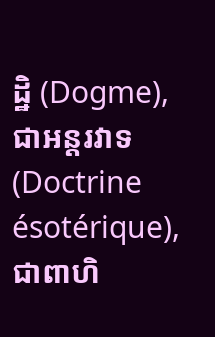ដ្ឋិ (Dogme), ជាអន្តរវាទ (Doctrine ésotérique), ជាពាហិ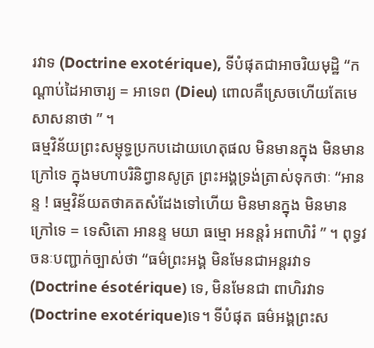រវាទ (Doctrine exotérique), ទីបំផុតជាអាចរិយមុដ្ឋិ “កណ្តាប់ដៃអាចារ្យ = អាទេព (Dieu) ពោលគឺស្រេចហើយតែមេសាសនាថា ” ។
ធម្មវិន័យព្រះសម្ពុទ្ធប្រកបដោយហេតុផល មិនមានក្នុង មិនមានក្រៅទេ ក្នុងមហាបរិនិព្វានសូត្រ ព្រះអង្គទ្រង់ត្រាស់ទុកថាៈ “អានន្ទ ! ធម្មវិន័យតថាគតសំដែងទៅហើយ មិនមានក្នុង មិនមានក្រៅទេ = ទេសិតោ អានន្ទ មយា ធម្មោ អនន្តរំ អពាហិរំ ” ។ ពុទ្ធវចនៈបញ្ជាក់ច្បាស់ថា “ធម៌ព្រះអង្គ មិនមែនជាអន្តរវាទ (Doctrine ésotérique) ទេ, មិនមែនជា ពាហិរវាទ (Doctrine exotérique)ទេ។ ទីបំផុត ធម៌អង្គព្រះស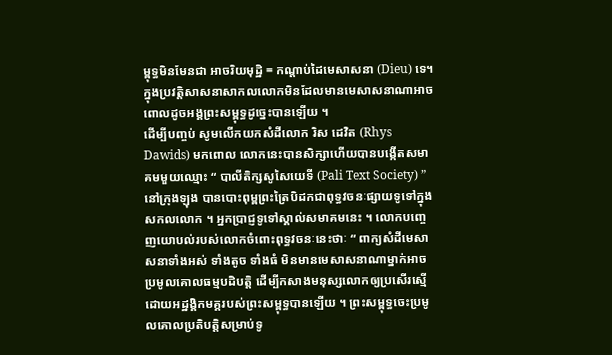ម្ពុទ្ធមិនមែនជា អាចរិយមុដ្ឋិ = កណ្តាប់ដៃមេសាសនា (Dieu) ទេ។ ក្នុងប្រវត្តិសាសនាសាកលលោកមិនដែលមានមេសាសនាណាអាចពោលដូចអង្គព្រះសម្ពុទ្ធដូច្នេះបានឡើយ ។
ដើម្បីបញ្ចប់ សូមលើកយកសំដីលោក រិស ដេវិត (Rhys Dawids) មកពោល លោកនេះបានសិក្សាហើយបានបង្កើតសមាគមមួយឈ្មោះ “ បាលីតិក្សសូសៃយេទី (Pali Text Society) ” នៅក្រុងឡុង បានបោះពុម្ពព្រះត្រៃបិដកជាពុទ្ធវចនៈផ្សាយទូទៅក្នុងសកលលោក ។ អ្នកប្រាជ្ញទូទៅស្គាល់សមាគមនេះ ។ លោកបញ្ចេញយោបល់របស់លោកចំពោះពុទ្ធវចនៈនេះថាៈ “ ពាក្យសំដីមេសាសនាទាំងអស់ ទាំងតូច ទាំងធំ មិនមានមេសាសនាណាម្នាក់អាចប្រមូលគោលធម្មបដិបត្តិ ដើម្បីកសាងមនុស្សលោកឲ្យប្រសើរស្មើដោយអដ្ឋង្គិកមគ្គរបស់ព្រះសម្ពុទ្ធបានឡើយ ។ ព្រះសម្ពុទ្ធចេះប្រមូលគោលប្រតិបត្តិសម្រាប់ទូ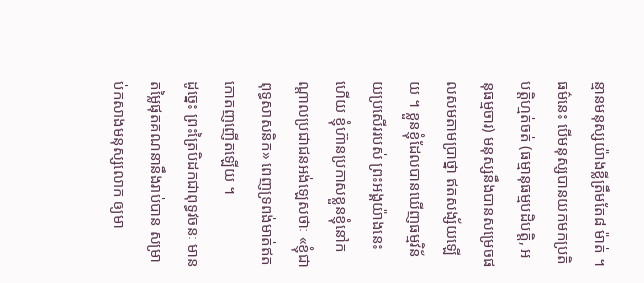ន្មានមនុស្សយ៉ាងខ្លីត្រឹមតែ៨ ម៉ាត់ ។ ធម៌នេះ បើមនុស្សបានយកមកប្រតិបត្តិហ្មត់ចត់ (ធម្មានុធម្មបដិបត្តិ, អនុធម្មចារ) មនុស្សនឹងបានសម្រេចផលសមតាមប្រាថ្នា ឥតសង្ស័យឡើយ ។ ខ្លួនខ្ញុំដែលបានឃើញធម្មវិន័យប្រសើររបស់ ព្រះអង្គយ៉ាងនេះហើយ ខ្ញុំហ៊ានប្រកាសខ្លួនខ្ញុំនៅកណ្តាលប្រជាជនអង់ឡេសថាៈ «ខ្ញុំជាពុទ្ធសាសនិក» ពេញទ្រពង់មាត់ឥតកោតញញើតឡើយ ។
ដូច្នេះ ព្រះត្រៃបិដកជាពុទ្ធវចនៈ មានតម្លៃផុតគណនានឹងរាប់បាន សម្រាប់កសាងមនុស្សលោក ឲ្យមា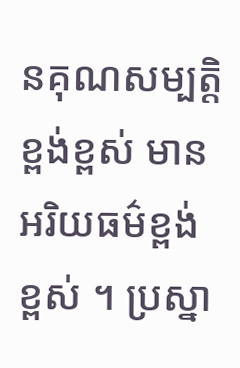នគុណសម្បត្តិខ្ពង់ខ្ពស់ មានអរិយធម៌ខ្ពង់ខ្ពស់ ។ ប្រស្នា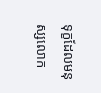ទុក្ខដែលមនុស្សលោក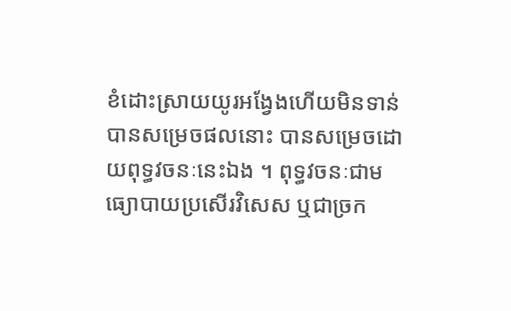ខំដោះស្រាយយូរអង្វែងហើយមិនទាន់បានសម្រេចផលនោះ បានសម្រេចដោយពុទ្ធវចនៈនេះឯង ។ ពុទ្ធវចនៈជាមធ្យោបាយប្រសើរវិសេស ឬជាច្រក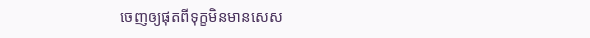ចេញឲ្យផុតពីទុក្ខមិនមានសេស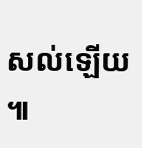សល់ឡើយ ៕